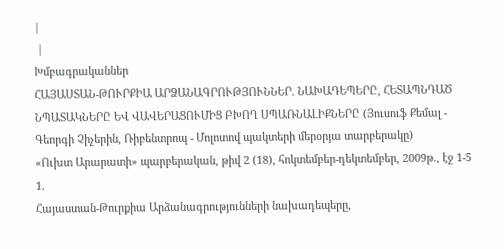|
 |
Խմբագրականներ
ՀԱՅԱՍՏԱՆ-ԹՈՒՐՔԻԱ ԱՐՁԱՆԱԳՐՈՒԹՅՈՒՆՆԵՐ. ՆԱԽԱԴԵՊԵՐԸ, ՀԵՏԱՊՆԴԱԾ ՆՊԱՏԱԿՆԵՐԸ ԵՎ ՎԱՎԵՐԱՑՈՒՄԻՑ ԲԽՈՂ ՍՊԱՌՆԱԼԻՔՆԵՐԸ (Յուսուֆ Քեմալ - Գեորգի Չիչերին, Ռիբենտրոպ - Մոլոտով պակտերի մերօրյա տարբերակը)
«Ուխտ Արարատի» պարբերական, թիվ 2 (18), հոկտեմբեր-դեկտեմբեր, 2009թ., էջ 1-5
1.
Հայաստան-Թուրքիա Արձանագրությունների նախադեպերը,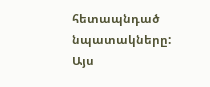հետապնդած նպատակները: Այս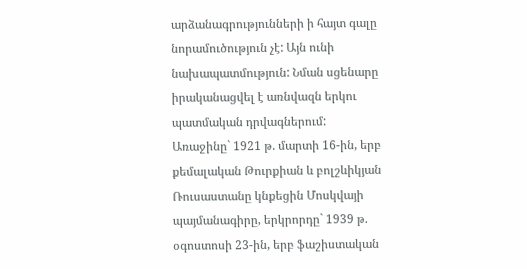արձանագրությունների ի հայտ գալը նորամուծություն չէ: Այն ունի նախապատմություն: Նման սցենարը իրականացվել է առնվազն երկու պատմական դրվագներում: Առաջինը` 1921 թ. մարտի 16-ին, երբ քեմալական Թուրքիան և բոլշևիկյան Ռուսաստանը կնքեցին Մոսկվայի պայմանագիրը, երկրորդը` 1939 թ. օգոստոսի 23-ին, երբ ֆաշիստական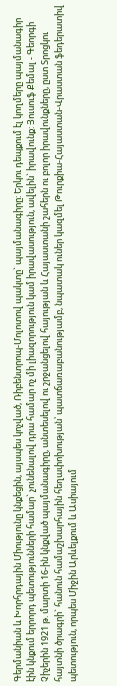Գերմանիան և Խորհրդային Միությունը կնքեցին, այսպես կոչված, Ռիբենտրոպ-Մոլոտով պակտը` պայմանագիրը: Երկու դեպքում էլ կողմերը պայմանագիր էին կնքում երրորդ պետությունների համար` չունենալով դրա համար ոչ մի լիազորություն կամ իրավասություն, ավելին` իրավունք: Յուսուֆ Քեմալ - Գեորգի Չիչերին 1921 թ. մարտի 16-ին կնքված պայմանագիրը, անտեսելով ու շրջանցելով հայության և Հայաստանի շահերն ու բոլոր իրավունքները, ըստ Տրոցկու հայտնի ծրագրի` հանուն համաշխարհային հեղափոխության՝ պատճառաբանությամբ, նպատակ ուներ կազմել Թուրքիա-Հայաստան-Վրաստան ֆեդերատիվ պետություն, որպես Միջին Արևելքում և Ասիայում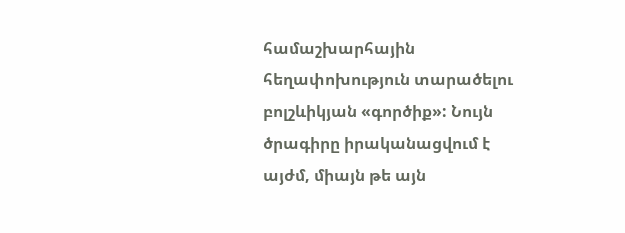համաշխարհային հեղափոխություն տարածելու բոլշևիկյան «գործիք»: Նույն ծրագիրը իրականացվում է այժմ, միայն թե այն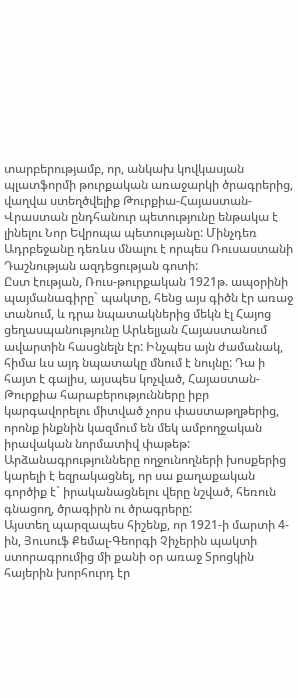տարբերությամբ, որ, անկախ կովկասյան պլատֆորմի թուրքական առաջարկի ծրագրերից, վաղվա ստեղծվելիք Թուրքիա-Հայաստան-Վրաստան ընդհանուր պետությունը ենթակա է լինելու Նոր Եվրոպա պետությանը: Մինչդեռ Ադրբեջանը դեռևս մնալու է որպես Ռուսաստանի Դաշնության ազդեցության գոտի:
Ըստ էության, Ռուս-թուրքական 1921թ. ապօրինի պայմանագիրը` պակտը, հենց այս գիծն էր առաջ տանում, և դրա նպատակներից մեկն էլ Հայոց ցեղասպանությունը Արևելյան Հայաստանում ավարտին հասցնելն էր: Ինչպես այն ժամանակ, հիմա ևս այդ նպատակը մնում է նույնը: Դա ի հայտ է գալիս, այսպես կոչված, Հայաստան-Թուրքիա հարաբերությունները իբր կարգավորելու միտված չորս փաստաթղթերից, որոնք ինքնին կազմում են մեկ ամբողջական իրավական նորմատիվ փաթեթ: Արձանագրությունները ողջունողների խոսքերից կարելի է եզրակացնել, որ սա քաղաքական գործիք է` իրականացնելու վերը նշված, հեռուն գնացող, ծրագիրն ու ծրագրերը:
Այստեղ պարզապես հիշենք, որ 1921-ի մարտի 4-ին, Յուսուֆ Քեմալ-Գեորգի Չիչերին պակտի ստորագրումից մի քանի օր առաջ Տրոցկին հայերին խորհուրդ էր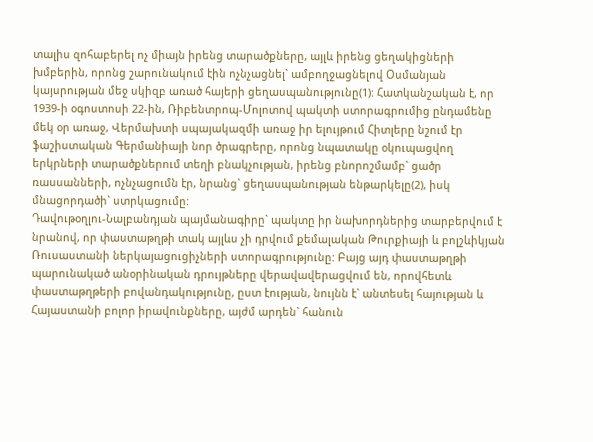տալիս զոհաբերել ոչ միայն իրենց տարածքները, այլև իրենց ցեղակիցների խմբերին, որոնց շարունակում էին ոչնչացնել` ամբողջացնելով Օսմանյան կայսրության մեջ սկիզբ առած հայերի ցեղասպանությունը(1): Հատկանշական է, որ 1939-ի օգոստոսի 22-ին, Ռիբենտրոպ-Մոլոտով պակտի ստորագրումից ընդամենը մեկ օր առաջ, Վերմախտի սպայակազմի առաջ իր ելույթում Հիտլերը նշում էր ֆաշիստական Գերմանիայի նոր ծրագրերը, որոնց նպատակը օկուպացվող երկրների տարածքներում տեղի բնակչության, իրենց բնորոշմամբ` ցածր ռասսանների, ոչնչացումն էր, նրանց` ցեղասպանության ենթարկելը(2), իսկ մնացորդածի` ստրկացումը:
Դավութօղլու-Նալբանդյան պայմանագիրը` պակտը իր նախորդներից տարբերվում է նրանով, որ փաստաթղթի տակ այլևս չի դրվում քեմալական Թուրքիայի և բոլշևիկյան Ռուսաստանի ներկայացուցիչների ստորագրությունը: Բայց այդ փաստաթղթի պարունակած անօրինական դրույթները վերավավերացվում են, որովհետև փաստաթղթերի բովանդակությունը, ըստ էության, նույնն է` անտեսել հայության և Հայաստանի բոլոր իրավունքները, այժմ արդեն` հանուն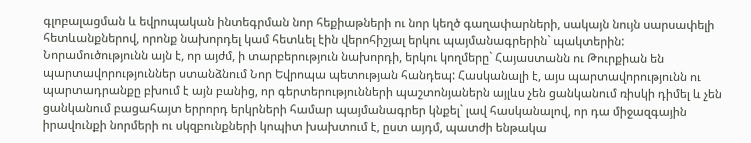գլոբալացման և եվրոպական ինտեգրման նոր հեքիաթների ու նոր կեղծ գաղափարների, սակայն նույն սարսափելի հետևանքներով, որոնք նախորդել կամ հետևել էին վերոհիշյալ երկու պայմանագրերին` պակտերին:
Նորամուծությունն այն է, որ այժմ, ի տարբերություն նախորդի, երկու կողմերը` Հայաստանն ու Թուրքիան են պարտավորություններ ստանձնում Նոր Եվրոպա պետության հանդեպ: Հասկանալի է, այս պարտավորությունն ու պարտադրանքը բխում է այն բանից, որ գերտերությունների պաշտոնյաներն այլևս չեն ցանկանում ռիսկի դիմել և չեն ցանկանում բացահայտ երրորդ երկրների համար պայմանագրեր կնքել` լավ հասկանալով, որ դա միջազգային իրավունքի նորմերի ու սկզբունքների կոպիտ խախտում է, ըստ այդմ, պատժի ենթակա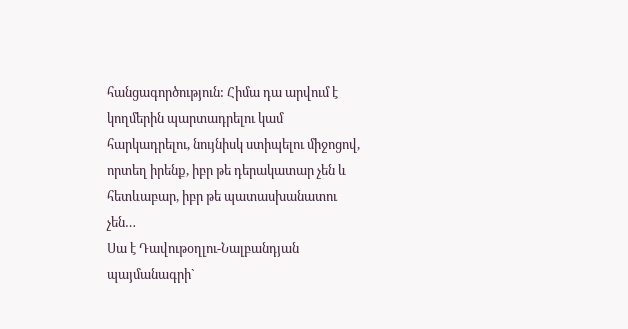հանցագործություն: Հիմա դա արվում է կողմերին պարտադրելու կամ հարկադրելու, նույնիսկ ստիպելու միջոցով, որտեղ իրենք, իբր թե դերակատար չեն և հետևաբար, իբր թե պատասխանատու չեն…
Սա է Դավութօղլու-Նալբանդյան պայմանագրի`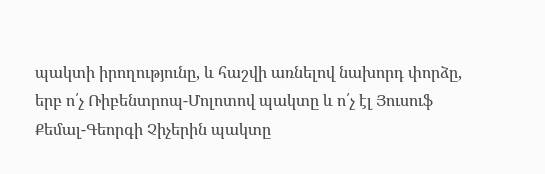պակտի իրողությունը, և հաշվի առնելով նախորդ փորձը, երբ ո՛չ Ռիբենտրոպ-Մոլոտով պակտը և ո՛չ էլ Յուսուֆ Քեմալ-Գեորգի Չիչերին պակտը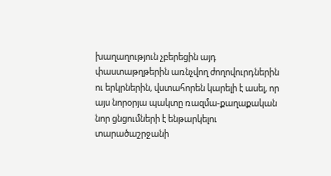խաղաղություն չբերեցին այդ փաստաթղթերին առնչվող ժողովուրդներին ու երկրներին, վստահորեն կարելի է ասել, որ այս նորօրյա պակտը ռազմա-քաղաքական նոր ցնցումների է ենթարկելու տարածաշրջանի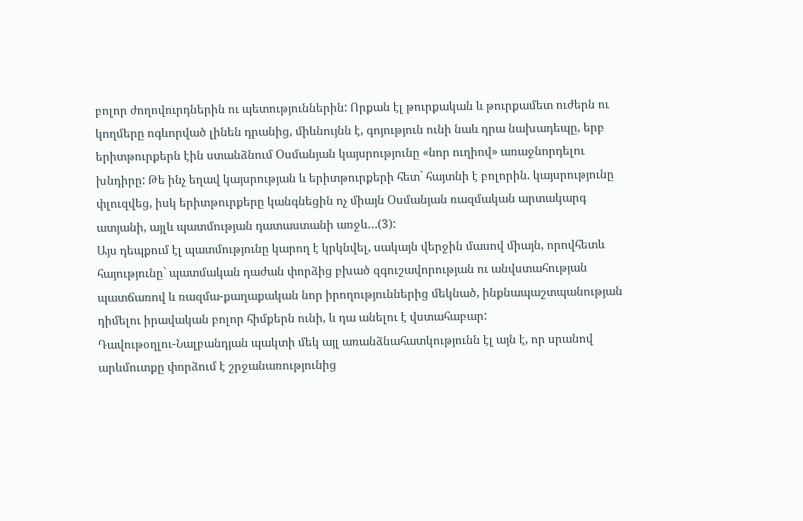բոլոր ժողովուրդներին ու պետություններին: Որքան էլ թուրքական և թուրքամետ ուժերն ու կողմերը ոգևորված լինեն դրանից, միևնույնն է, գոյություն ունի նաև դրա նախադեպը, երբ երիտթուրքերն էին ստանձնում Օսմանյան կայսրությունը «նոր ուղիով» առաջնորդելու խնդիրը: Թե ինչ եղավ կայսրության և երիտթուրքերի հետ` հայտնի է բոլորին. կայսրությունը փլուզվեց, իսկ երիտթուրքերը կանգնեցին ոչ միայն Օսմանյան ռազմական արտակարգ ատյանի, այլև պատմության դատաստանի առջև…(3):
Այս դեպքում էլ պատմությունը կարող է կրկնվել, սակայն վերջին մասով միայն, որովհետև հայությունը` պատմական դաժան փորձից բխած զգուշավորության ու անվստահության պատճառով և ռազմա-քաղաքական նոր իրողություններից մեկնած, ինքնապաշտպանության դիմելու իրավական բոլոր հիմքերն ունի, և դա անելու է վստահաբար:
Դավութօղլու-Նալբանդյան պակտի մեկ այլ առանձնահատկությունն էլ այն է, որ սրանով արևմուտքը փորձում է շրջանառությունից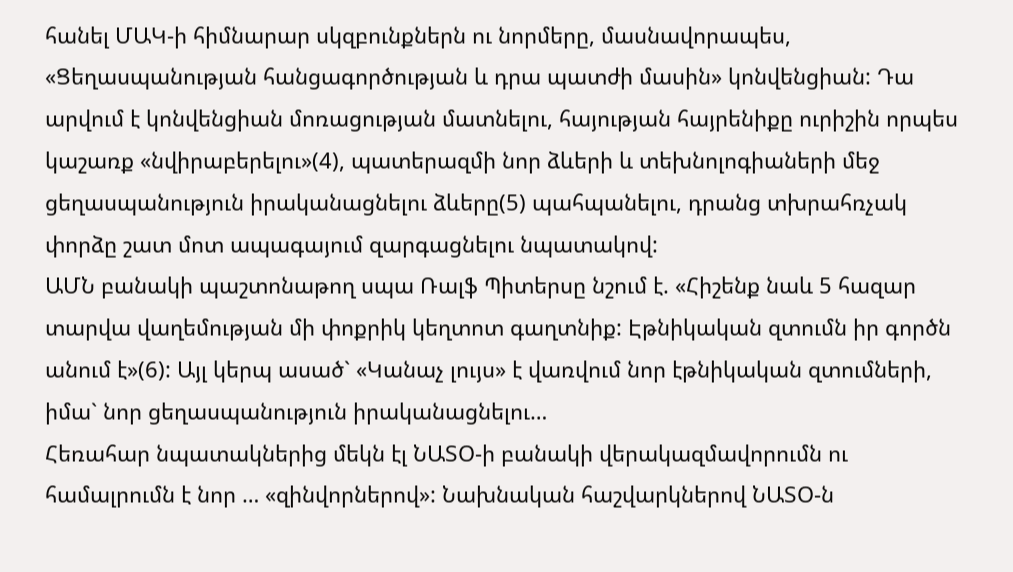հանել ՄԱԿ-ի հիմնարար սկզբունքներն ու նորմերը, մասնավորապես, «Ցեղասպանության հանցագործության և դրա պատժի մասին» կոնվենցիան: Դա արվում է կոնվենցիան մոռացության մատնելու, հայության հայրենիքը ուրիշին որպես կաշառք «նվիրաբերելու»(4), պատերազմի նոր ձևերի և տեխնոլոգիաների մեջ ցեղասպանություն իրականացնելու ձևերը(5) պահպանելու, դրանց տխրահռչակ փորձը շատ մոտ ապագայում զարգացնելու նպատակով:
ԱՄՆ բանակի պաշտոնաթող սպա Ռալֆ Պիտերսը նշում է. «Հիշենք նաև 5 հազար տարվա վաղեմության մի փոքրիկ կեղտոտ գաղտնիք: Էթնիկական զտումն իր գործն անում է»(6): Այլ կերպ ասած` «Կանաչ լույս» է վառվում նոր էթնիկական զտումների, իմա` նոր ցեղասպանություն իրականացնելու…
Հեռահար նպատակներից մեկն էլ ՆԱՏՕ-ի բանակի վերակազմավորումն ու համալրումն է նոր … «զինվորներով»: Նախնական հաշվարկներով ՆԱՏՕ-ն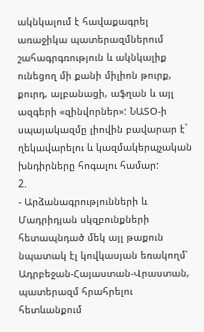ակնկալում է հավաքագրել առաջիկա պատերազմներում շահագրգռություն և ակնկալիք ունեցող մի քանի միլիոն թուրք, քուրդ, ալբանացի, աֆղան և այլ ազգերի «զինվորներ»: ՆԱՏՕ-ի սպայակազմը լիովին բավարար է` ղեկավարելու և կազմակերպչական խնդիրները հոգալու համար:
2.
- Արձանագրությունների և Մադրիդյան սկզբունքների հետապնդած մեկ այլ թաքուն նպատակ էլ կովկասյան եռակողմ՝ Ադրբեջան-Հայաստան-Վրաստան, պատերազմ հրահրելու հետևանքում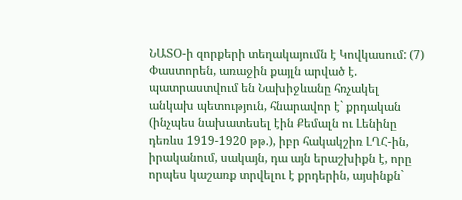ՆԱՏՕ-ի զորքերի տեղակայումն է Կովկասում: (7) Փաստորեն, առաջին քայլն արված է. պատրաստվում են Նախիջևանը հռչակել անկախ պետություն, հնարավոր է` քրդական (ինչպես նախատեսել էին Քեմալն ու Լենինը դեռևս 1919-1920 թթ.), իբր հակակշիռ ԼՂՀ-ին, իրականում, սակայն, դա այն երաշխիքն է, որը որպես կաշառք տրվելու է քրդերին, այսինքն`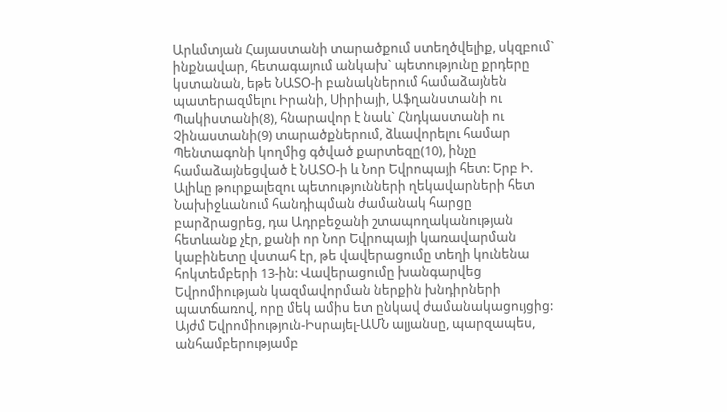Արևմտյան Հայաստանի տարածքում ստեղծվելիք, սկզբում` ինքնավար, հետագայում անկախ` պետությունը քրդերը կստանան, եթե ՆԱՏՕ-ի բանակներում համաձայնեն պատերազմելու Իրանի, Սիրիայի, Աֆղանստանի ու Պակիստանի(8), հնարավոր է նաև` Հնդկաստանի ու Չինաստանի(9) տարածքներում, ձևավորելու համար Պենտագոնի կողմից գծված քարտեզը(10), ինչը համաձայնեցված է ՆԱՏՕ-ի և Նոր Եվրոպայի հետ: Երբ Ի. Ալիևը թուրքալեզու պետությունների ղեկավարների հետ Նախիջևանում հանդիպման ժամանակ հարցը բարձրացրեց, դա Ադրբեջանի շտապողականության հետևանք չէր, քանի որ Նոր Եվրոպայի կառավարման կաբինետը վստահ էր, թե վավերացումը տեղի կունենա հոկտեմբերի 13-ին: Վավերացումը խանգարվեց Եվրոմիության կազմավորման ներքին խնդիրների պատճառով, որը մեկ ամիս ետ ընկավ ժամանակացույցից: Այժմ Եվրոմիություն-Իսրայել-ԱՄՆ ալյանսը, պարզապես, անհամբերությամբ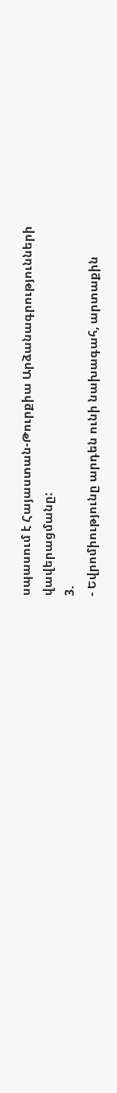սպասում է Հայաստան-Թուրքիա Արձանագրությունների վավերացմանը:
3.
- Եվրոմիությունը արդեն ունի նախագահ, արտաքին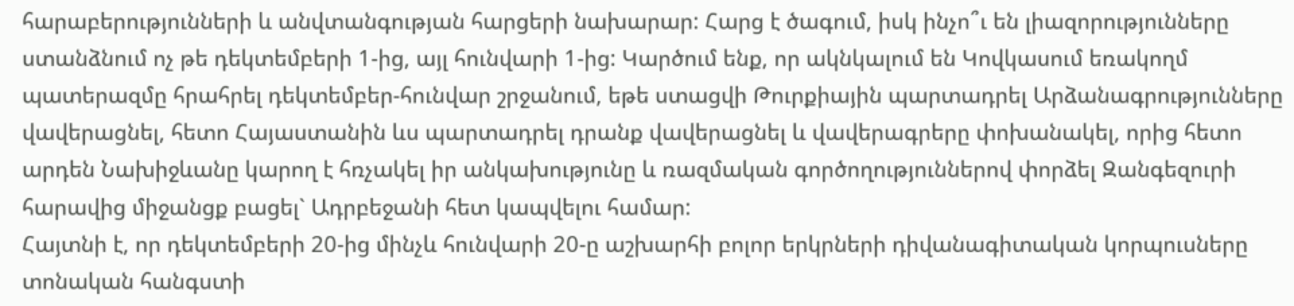հարաբերությունների և անվտանգության հարցերի նախարար: Հարց է ծագում, իսկ ինչո՞ւ են լիազորությունները ստանձնում ոչ թե դեկտեմբերի 1-ից, այլ հունվարի 1-ից: Կարծում ենք, որ ակնկալում են Կովկասում եռակողմ պատերազմը հրահրել դեկտեմբեր-հունվար շրջանում, եթե ստացվի Թուրքիային պարտադրել Արձանագրությունները վավերացնել, հետո Հայաստանին ևս պարտադրել դրանք վավերացնել և վավերագրերը փոխանակել, որից հետո արդեն Նախիջևանը կարող է հռչակել իր անկախությունը և ռազմական գործողություններով փորձել Զանգեզուրի հարավից միջանցք բացել` Ադրբեջանի հետ կապվելու համար:
Հայտնի է, որ դեկտեմբերի 20-ից մինչև հունվարի 20-ը աշխարհի բոլոր երկրների դիվանագիտական կորպուսները տոնական հանգստի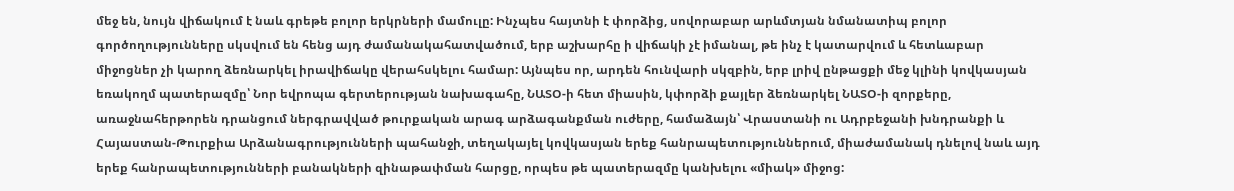մեջ են, նույն վիճակում է նաև գրեթե բոլոր երկրների մամուլը: Ինչպես հայտնի է փորձից, սովորաբար արևմտյան նմանատիպ բոլոր գործողությունները սկսվում են հենց այդ ժամանակահատվածում, երբ աշխարհը ի վիճակի չէ իմանալ, թե ինչ է կատարվում և հետևաբար միջոցներ չի կարող ձեռնարկել իրավիճակը վերահսկելու համար: Այնպես որ, արդեն հունվարի սկզբին, երբ լրիվ ընթացքի մեջ կլինի կովկասյան եռակողմ պատերազմը՝ Նոր եվրոպա գերտերության նախագահը, ՆԱՏՕ-ի հետ միասին, կփորձի քայլեր ձեռնարկել ՆԱՏՕ-ի զորքերը, առաջնահերթորեն դրանցում ներգրավված թուրքական արագ արձագանքման ուժերը, համաձայն՝ Վրաստանի ու Ադրբեջանի խնդրանքի և Հայաստան-Թուրքիա Արձանագրությունների պահանջի, տեղակայել կովկասյան երեք հանրապետություններում, միաժամանակ դնելով նաև այդ երեք հանրապետությունների բանակների զինաթափման հարցը, որպես թե պատերազմը կանխելու «միակ» միջոց: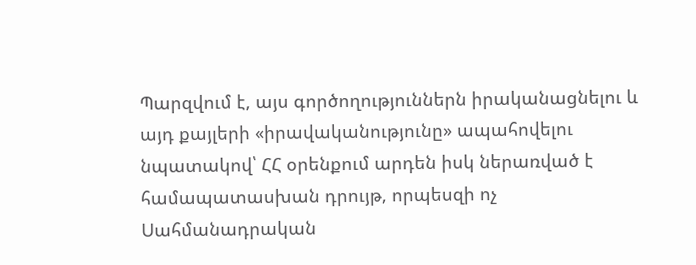Պարզվում է, այս գործողություններն իրականացնելու և այդ քայլերի «իրավականությունը» ապահովելու նպատակով՝ ՀՀ օրենքում արդեն իսկ ներառված է համապատասխան դրույթ, որպեսզի ոչ Սահմանադրական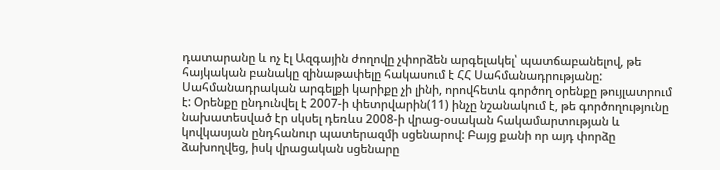դատարանը և ոչ էլ Ազգային ժողովը չփորձեն արգելակել՝ պատճաբանելով, թե հայկական բանակը զինաթափելը հակասում է ՀՀ Սահմանադրությանը: Սահմանադրական արգելքի կարիքը չի լինի, որովհետև գործող օրենքը թույլատրում է: Օրենքը ընդունվել է 2007-ի փետրվարին(11) ինչը նշանակում է, թե գործողությունը նախատեսված էր սկսել դեռևս 2008-ի վրաց-օսական հակամարտության և կովկասյան ընդհանուր պատերազմի սցենարով: Բայց քանի որ այդ փորձը ձախողվեց, իսկ վրացական սցենարը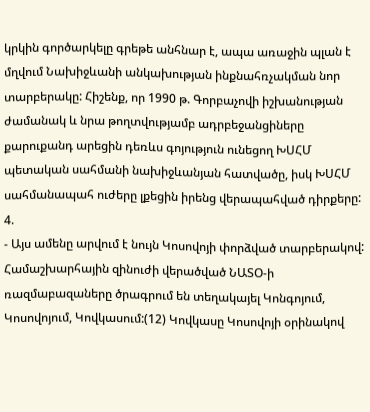կրկին գործարկելը գրեթե անհնար է, ապա առաջին պլան է մղվում Նախիջևանի անկախության ինքնահռչակման նոր տարբերակը: Հիշենք, որ 1990 թ. Գորբաչովի իշխանության ժամանակ և նրա թողտվությամբ ադրբեջանցիները քարուքանդ արեցին դեռևս գոյություն ունեցող ԽՍՀՄ պետական սահմանի նախիջևանյան հատվածը, իսկ ԽՍՀՄ սահմանապահ ուժերը լքեցին իրենց վերապահված դիրքերը:
4.
- Այս ամենը արվում է նույն Կոսովոյի փորձված տարբերակով: Համաշխարհային զինուժի վերածված ՆԱՏՕ-ի ռազմաբազաները ծրագրում են տեղակայել Կոնգոյում, Կոսովոյում, Կովկասում:(12) Կովկասը Կոսովոյի օրինակով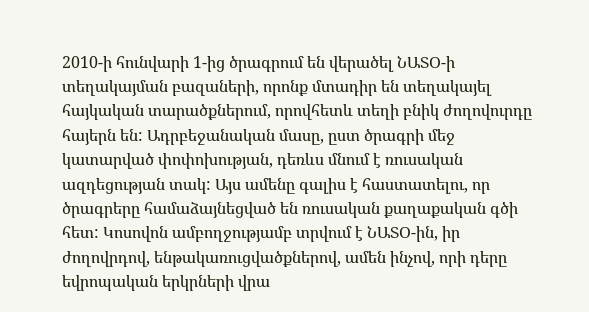2010-ի հունվարի 1-ից ծրագրում են վերածել ՆԱՏՕ-ի տեղակայման բազաների, որոնք մտադիր են տեղակայել հայկական տարածքներում, որովհետև տեղի բնիկ ժողովուրդը հայերն են: Ադրբեջանական մասը, ըստ ծրագրի մեջ կատարված փոփոխության, դեռևս մնում է ռուսական ազդեցության տակ: Այս ամենը գալիս է հաստատելու, որ ծրագրերը համաձայնեցված են ռուսական քաղաքական գծի հետ: Կոսովոն ամբողջությամբ տրվում է ՆԱՏՕ-ին, իր ժողովրդով, ենթակառուցվածքներով, ամեն ինչով, որի դերը եվրոպական երկրների վրա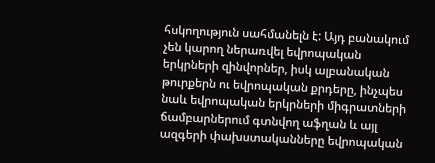հսկողություն սահմանելն է: Այդ բանակում չեն կարող ներառվել եվրոպական երկրների զինվորներ, իսկ ալբանական թուրքերն ու եվրոպական քրդերը, ինչպես նաև եվրոպական երկրների միգրատների ճամբարներում գտնվող աֆղան և այլ ազգերի փախստականները եվրոպական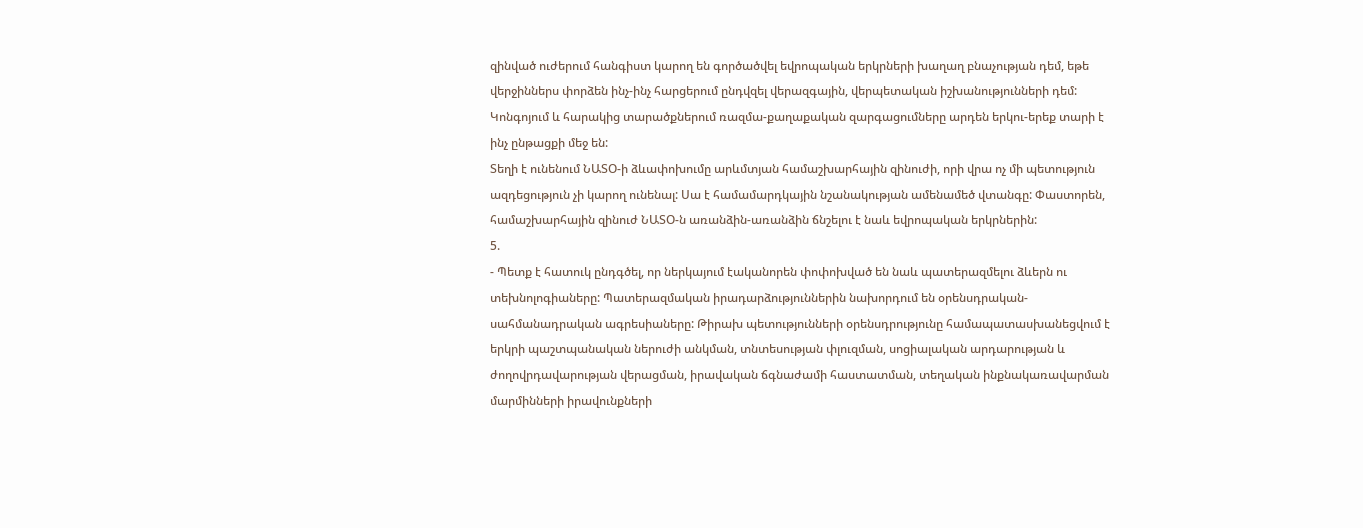զինված ուժերում հանգիստ կարող են գործածվել եվրոպական երկրների խաղաղ բնաչության դեմ, եթե վերջիններս փորձեն ինչ-ինչ հարցերում ընդվզել վերազգային, վերպետական իշխանությունների դեմ: Կոնգոյում և հարակից տարածքներում ռազմա-քաղաքական զարգացումները արդեն երկու-երեք տարի է ինչ ընթացքի մեջ են:
Տեղի է ունենում ՆԱՏՕ-ի ձևափոխումը արևմտյան համաշխարհային զինուժի, որի վրա ոչ մի պետություն ազդեցություն չի կարող ունենալ: Սա է համամարդկային նշանակության ամենամեծ վտանգը: Փաստորեն, համաշխարհային զինուժ ՆԱՏՕ-ն առանձին-առանձին ճնշելու է նաև եվրոպական երկրներին:
5.
- Պետք է հատուկ ընդգծել, որ ներկայում էականորեն փոփոխված են նաև պատերազմելու ձևերն ու տեխնոլոգիաները: Պատերազմական իրադարձություններին նախորդում են օրենսդրական-սահմանադրական ագրեսիաները: Թիրախ պետությունների օրենսդրությունը համապատասխանեցվում է երկրի պաշտպանական ներուժի անկման, տնտեսության փլուզման, սոցիալական արդարության և ժողովրդավարության վերացման, իրավական ճգնաժամի հաստատման, տեղական ինքնակառավարման մարմինների իրավունքների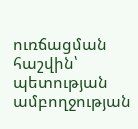ուռճացման հաշվին՝ պետության ամբողջության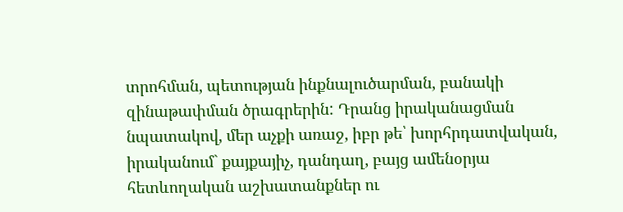տրոհման, պետության ինքնալուծարման, բանակի զինաթափման ծրագրերին: Դրանց իրականացման նպատակով, մեր աչքի առաջ, իբր թե՝ խորհրդատվական, իրականում` քայքայիչ, դանդաղ, բայց ամենօրյա հետևողական աշխատանքներ ու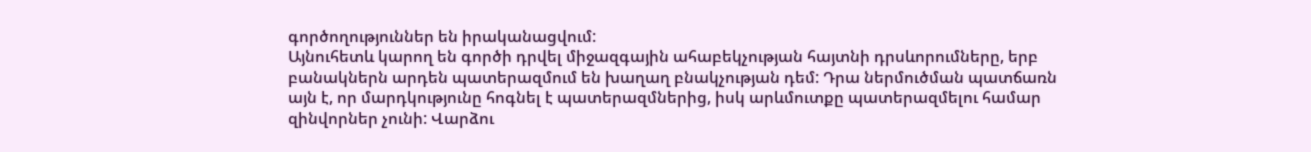գործողություններ են իրականացվում:
Այնուհետև կարող են գործի դրվել միջազգային ահաբեկչության հայտնի դրսևորումները, երբ բանակներն արդեն պատերազմում են խաղաղ բնակչության դեմ: Դրա ներմուծման պատճառն այն է, որ մարդկությունը հոգնել է պատերազմներից, իսկ արևմուտքը պատերազմելու համար զինվորներ չունի: Վարձու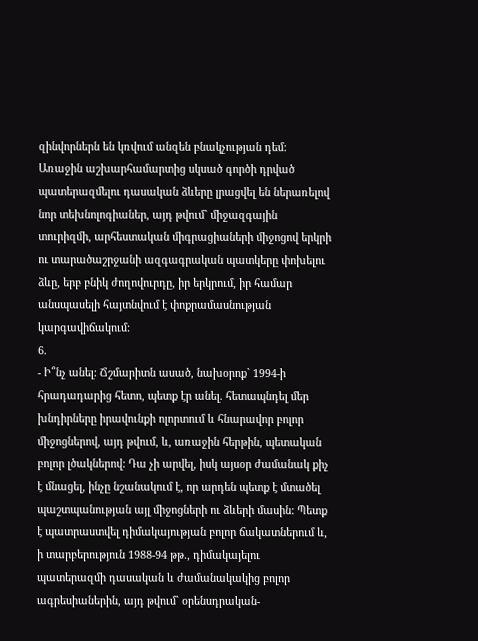զինվորներն են կռվում անզեն բնակչության դեմ:
Առաջին աշխարհամարտից սկսած գործի դրված պատերազմելու դասական ձևերը լրացվել են ներառելով նոր տեխնոլոգիաներ, այդ թվում` միջազգային տուրիզմի, արհեստական միգրացիաների միջոցով երկրի ու տարածաշրջանի ազգագրական պատկերը փոխելու ձևը, երբ բնիկ ժողովուրդը, իր երկրում, իր համար անսպասելի հայտնվում է փոքրամասնության կարգավիճակում:
6.
- Ի՞նչ անել: Ճշմարիտն ասած, նախօրոք` 1994-ի հրադադարից հետո, պետք էր անել. հետապնդել մեր խնդիրները իրավունքի ոլորտում և հնարավոր բոլոր միջոցներով, այդ թվում, և, առաջին հերթին, պետական բոլոր լծակներով: Դա չի արվել, իսկ այսօր ժամանակ քիչ է մնացել, ինչը նշանակում է, որ արդեն պետք է մտածել պաշտպանության այլ միջոցների ու ձևերի մասին: Պետք է պատրաստվել դիմակայության բոլոր ճակատներում և, ի տարբերություն 1988-94 թթ., դիմակայելու պատերազմի դասական և ժամանակակից բոլոր ագրեսիաներին, այդ թվում` օրենսդրական-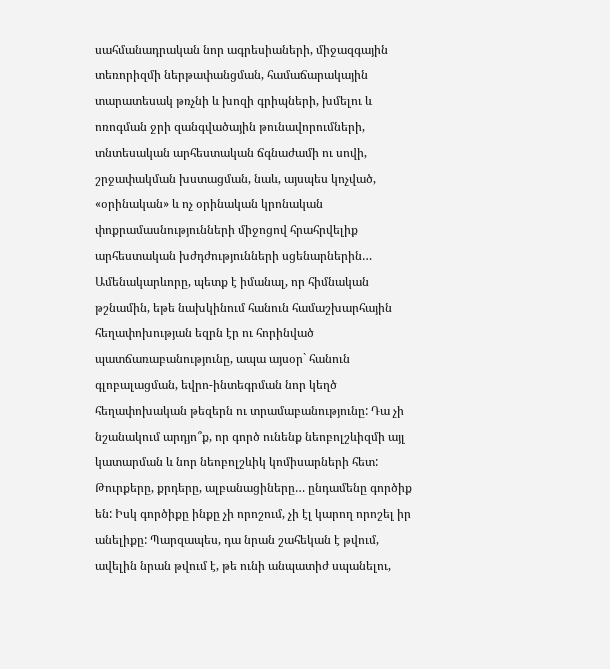սահմանադրական նոր ագրեսիաների, միջազգային տեռորիզմի ներթափանցման, համաճարակային տարատեսակ թռչնի և խոզի գրիպների, խմելու և ոռոգման ջրի զանգվածային թունավորումների, տնտեսական արհեստական ճգնաժամի ու սովի, շրջափակման խստացման, նաև, այսպես կոչված, «օրինական» և ոչ օրինական կրոնական փոքրամասնությունների միջոցով հրահրվելիք արհեստական խժդժությունների սցենարներին…
Ամենակարևորը, պետք է իմանալ, որ հիմնական թշնամին, եթե նախկինում հանուն համաշխարհային հեղափոխության եզրն էր ու հորինված պատճառաբանությունը, ապա այսօր` հանուն գլոբալացման, եվրո-ինտեգրման նոր կեղծ հեղափոխական թեզերն ու տրամաբանությունը: Դա չի նշանակում արդյո՞ք, որ գործ ունենք նեոբոլշևիզմի այլ կատարման և նոր նեոբոլշևիկ կոմիսարների հետ: Թուրքերը, քրդերը, ալբանացիները… ընդամենը գործիք են: Իսկ գործիքը ինքը չի որոշում, չի էլ կարող որոշել իր անելիքը: Պարզապես, դա նրան շահեկան է թվում, ավելին նրան թվում է, թե ունի անպատիժ սպանելու,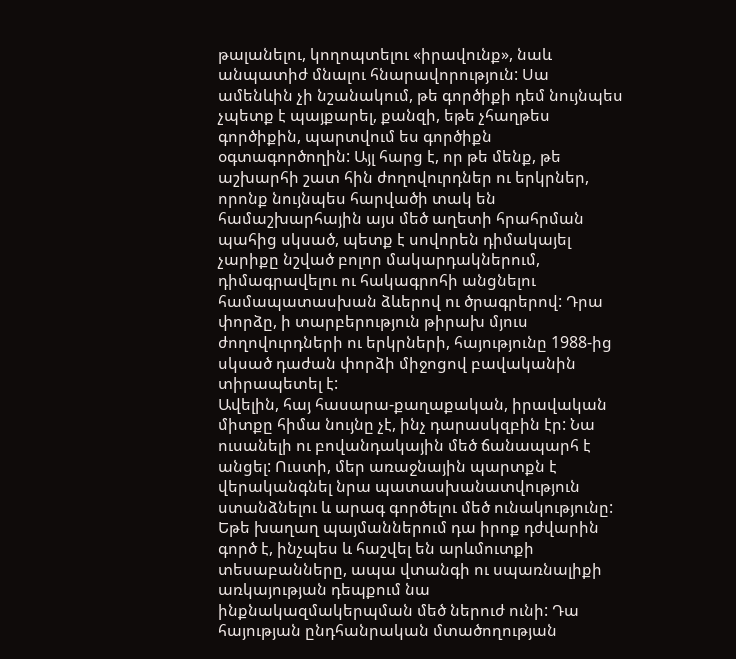թալանելու, կողոպտելու «իրավունք», նաև անպատիժ մնալու հնարավորություն: Սա ամենևին չի նշանակում, թե գործիքի դեմ նույնպես չպետք է պայքարել, քանզի, եթե չհաղթես գործիքին, պարտվում ես գործիքն օգտագործողին: Այլ հարց է, որ թե մենք, թե աշխարհի շատ հին ժողովուրդներ ու երկրներ, որոնք նույնպես հարվածի տակ են համաշխարհային այս մեծ աղետի հրահրման պահից սկսած, պետք է սովորեն դիմակայել չարիքը նշված բոլոր մակարդակներում, դիմագրավելու ու հակագրոհի անցնելու համապատասխան ձևերով ու ծրագրերով: Դրա փորձը, ի տարբերություն թիրախ մյուս ժողովուրդների ու երկրների, հայությունը 1988-ից սկսած դաժան փորձի միջոցով բավականին տիրապետել է:
Ավելին, հայ հասարա-քաղաքական, իրավական միտքը հիմա նույնը չէ, ինչ դարասկզբին էր: Նա ուսանելի ու բովանդակային մեծ ճանապարհ է անցել: Ուստի, մեր առաջնային պարտքն է վերականգնել նրա պատասխանատվություն ստանձնելու և արագ գործելու մեծ ունակությունը: Եթե խաղաղ պայմաններում դա իրոք դժվարին գործ է, ինչպես և հաշվել են արևմուտքի տեսաբանները, ապա վտանգի ու սպառնալիքի առկայության դեպքում նա ինքնակազմակերպման մեծ ներուժ ունի: Դա հայության ընդհանրական մտածողության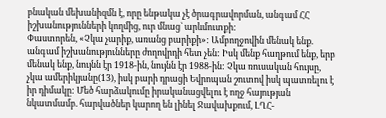բնական մեխանիզմն է, որը ենթակա չէ ծրագրավորման, անգամ ՀՀ իշխանությունների կողմից, ուր մնաց` արևմուտքի:
Փաստորեն, «Չկա չարիք, առանց բարիքի»: Ամբողջովին մենակ ենք. անգամ իշխանությունները ժողովրդի հետ չեն: Իսկ մենք հաղթում ենք, երբ մենակ ենք, նույնն էր 1918-ին, նույնն էր 1988-ին: Չկա ռուսական հույսը, չկա ամերիկյանը(13), իսկ բարի դրացի Եվրոպան շուտով իսկ պատռելու է իր դիմակը: Մեծ հարձակումը իրականացվելու է ողջ հայության նկատմամբ. հարվածներ կարող են լինել Ջավախքում, ԼՂՀ-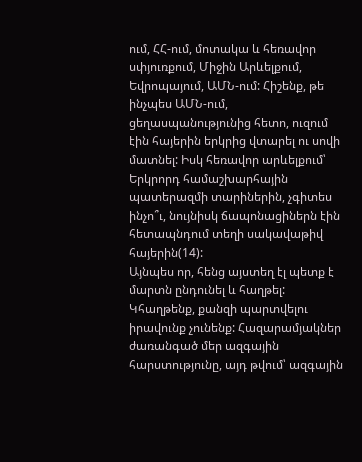ում, ՀՀ-ում, մոտակա և հեռավոր սփյուռքում, Միջին Արևելքում, Եվրոպայում, ԱՄՆ-ում: Հիշենք, թե ինչպես ԱՄՆ-ում, ցեղասպանությունից հետո, ուզում էին հայերին երկրից վտարել ու սովի մատնել: Իսկ հեռավոր արևելքում՝ Երկրորդ համաշխարհային պատերազմի տարիներին, չգիտես ինչո՞ւ, նույնիսկ ճապոնացիներն էին հետապնդում տեղի սակավաթիվ հայերին(14):
Այնպես որ, հենց այստեղ էլ պետք է մարտն ընդունել և հաղթել: Կհաղթենք, քանզի պարտվելու իրավունք չունենք: Հազարամյակներ ժառանգած մեր ազգային հարստությունը, այդ թվում՝ ազգային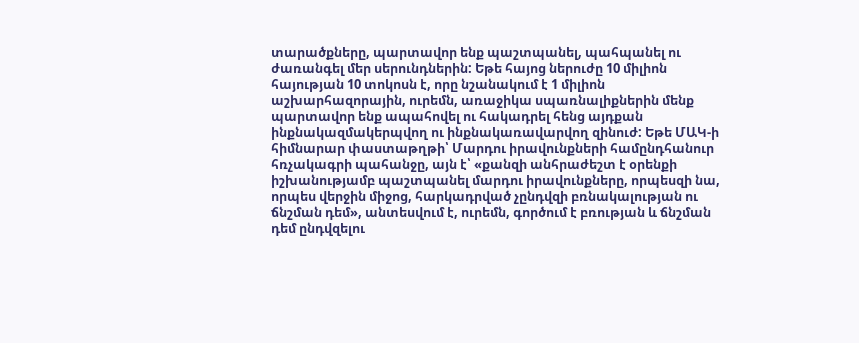տարածքները, պարտավոր ենք պաշտպանել, պահպանել ու ժառանգել մեր սերունդներին: Եթե հայոց ներուժը 10 միլիոն հայության 10 տոկոսն է, որը նշանակում է 1 միլիոն աշխարհազորային, ուրեմն, առաջիկա սպառնալիքներին մենք պարտավոր ենք ապահովել ու հակադրել հենց այդքան ինքնակազմակերպվող ու ինքնակառավարվող զինուժ: Եթե ՄԱԿ-ի հիմնարար փաստաթղթի՝ Մարդու իրավունքների համընդհանուր հռչակագրի պահանջը, այն է՝ «քանզի անհրաժեշտ է օրենքի իշխանությամբ պաշտպանել մարդու իրավունքները, որպեսզի նա, որպես վերջին միջոց, հարկադրված չընդվզի բռնակալության ու ճնշման դեմ», անտեսվում է, ուրեմն, գործում է բռության և ճնշման դեմ ընդվզելու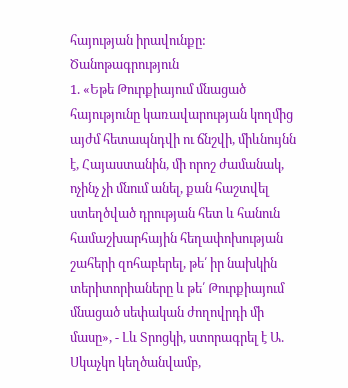հայության իրավունքը:
Ծանոթագրություն
1. «Եթե Թուրքիայում մնացած հայությունը կառավարության կողմից այժմ հետապնդվի ու ճնշվի, միևնույնն է, Հայաստանին, մի որոշ ժամանակ, ոչինչ չի մնում անել, քան հաշտվել ստեղծված դրության հետ և հանուն համաշխարհային հեղափոխության շահերի զոհաբերել, թե՛ իր նախկին տերիտորիաները և թե՛ Թուրքիայում մնացած սեփական ժողովրդի մի մասը», - Լև Տրոցկի, ստորագրել է Ա. Սկաչկո կեղծանվամբ,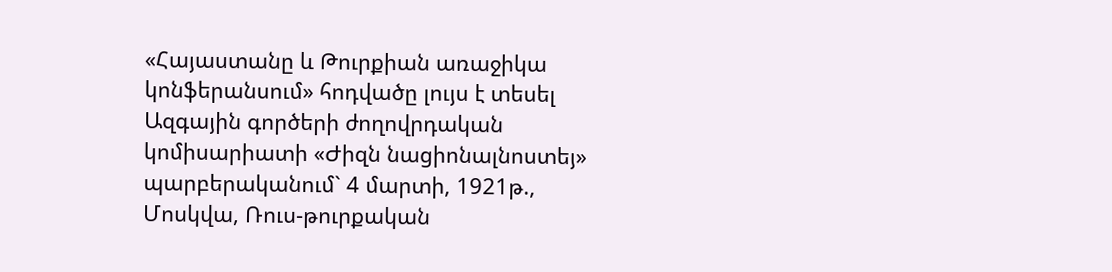«Հայաստանը և Թուրքիան առաջիկա կոնֆերանսում» հոդվածը լույս է տեսել Ազգային գործերի ժողովրդական կոմիսարիատի «Ժիզն նացիոնալնոստեյ» պարբերականում` 4 մարտի, 1921թ., Մոսկվա, Ռուս-թուրքական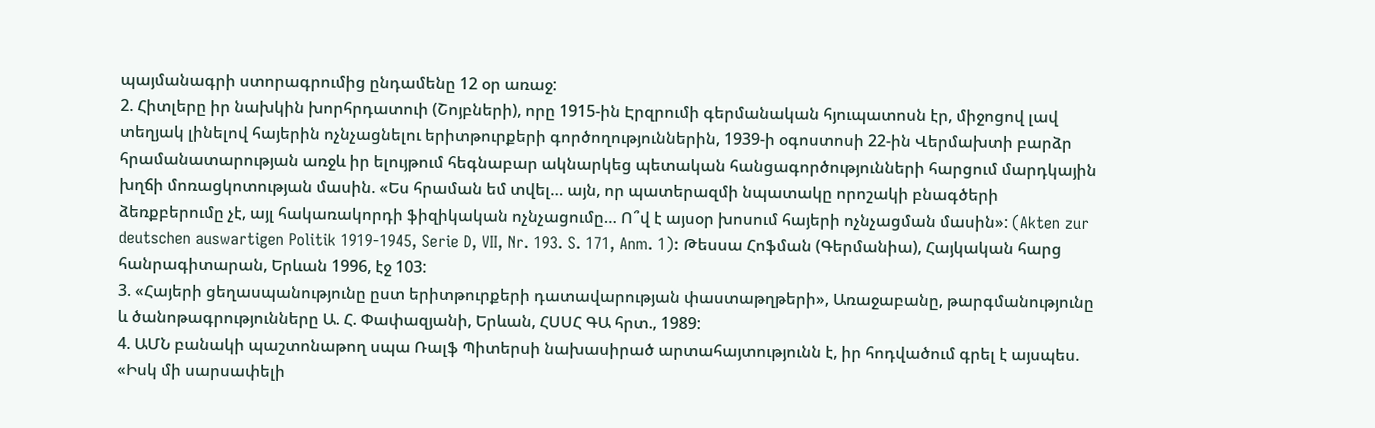պայմանագրի ստորագրումից ընդամենը 12 օր առաջ:
2. Հիտլերը իր նախկին խորհրդատուի (Շոյբների), որը 1915-ին Էրզրումի գերմանական հյուպատոսն էր, միջոցով լավ տեղյակ լինելով հայերին ոչնչացնելու երիտթուրքերի գործողություններին, 1939-ի օգոստոսի 22-ին Վերմախտի բարձր հրամանատարության առջև իր ելույթում հեգնաբար ակնարկեց պետական հանցագործությունների հարցում մարդկային խղճի մոռացկոտության մասին. «Ես հրաման եմ տվել… այն, որ պատերազմի նպատակը որոշակի բնագծերի ձեռքբերումը չէ, այլ հակառակորդի ֆիզիկական ոչնչացումը… Ո՞վ է այսօր խոսում հայերի ոչնչացման մասին»: (Akten zur deutschen auswartigen Politik 1919-1945, Serie D, VII, Nr. 193. S. 171, Anm. 1): Թեսսա Հոֆման (Գերմանիա), Հայկական հարց հանրագիտարան, Երևան 1996, էջ 103:
3. «Հայերի ցեղասպանությունը ըստ երիտթուրքերի դատավարության փաստաթղթերի», Առաջաբանը, թարգմանությունը և ծանոթագրությունները Ա. Հ. Փափազյանի, Երևան, ՀՍՍՀ ԳԱ հրտ., 1989:
4. ԱՄՆ բանակի պաշտոնաթող սպա Ռալֆ Պիտերսի նախասիրած արտահայտությունն է, իր հոդվածում գրել է այսպես. «Իսկ մի սարսափելի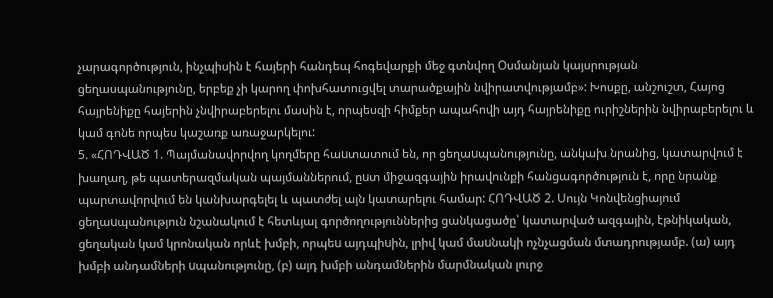չարագործություն, ինչպիսին է հայերի հանդեպ հոգեվարքի մեջ գտնվող Օսմանյան կայսրության ցեղասպանությունը, երբեք չի կարող փոխհատուցվել տարածքային նվիրատվությամբ»: Խոսքը, անշուշտ, Հայոց հայրենիքը հայերին չնվիրաբերելու մասին է, որպեսզի հիմքեր ապահովի այդ հայրենիքը ուրիշներին նվիրաբերելու և կամ գոնե որպես կաշառք առաջարկելու:
5. «ՀՈԴՎԱԾ 1. Պայմանավորվող կողմերը հաuտատում են, որ ցեղաuպանությունը, անկախ նրանից, կատարվում է խաղաղ, թե պատերազմական պայմաններում, ըuտ միջազգային իրավունքի հանցագործություն է, որը նրանք պարտավորվում են կանխարգելել և պատժել այն կատարելու համար: ՀՈԴՎԱԾ 2. Uույն Կոնվենցիայում ցեղաuպանություն նշանակում է հետևյալ գործողություններից ցանկացածը՝ կատարված ազգային, էթնիկական, ցեղական կամ կրոնական որևէ խմբի, որպեu այդպիuին, լրիվ կամ մաuնակի ոչնչացման մտադրությամբ. (ա) այդ խմբի անդամների uպանությունը, (բ) այդ խմբի անդամներին մարմնական լուրջ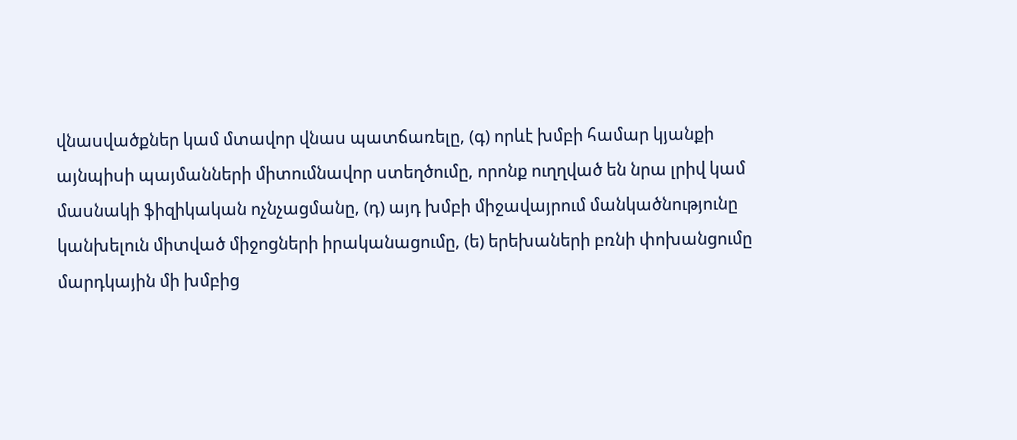վնաuվածքներ կամ մտավոր վնաu պատճառելը, (գ) որևէ խմբի համար կյանքի այնպիuի պայմանների միտումնավոր uտեղծումը, որոնք ուղղված են նրա լրիվ կամ մաuնակի ֆիզիկական ոչնչացմանը, (դ) այդ խմբի միջավայրում մանկածնությունը կանխելուն միտված միջոցների իրականացումը, (ե) երեխաների բռնի փոխանցումը մարդկային մի խմբից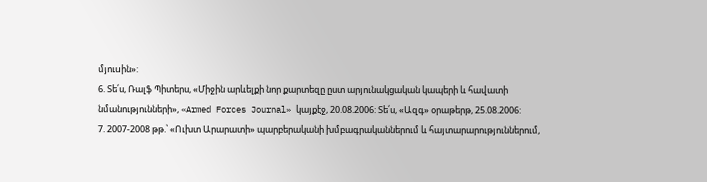մյուuին»:
6. Տե՛ս, Ռալֆ Պիտերս, «Միջին արևելքի նոր քարտեզը ըստ արյունակցական կապերի և հավատի նմանությունների», «Armed Forces Journal» կայքէջ, 20.08.2006: Տե՛ս, «Ազգ» օրաթերթ, 25.08.2006:
7. 2007-2008 թթ.՝ «Ուխտ Արարատի» պարբերականի խմբագրականներում և հայտարարություններում,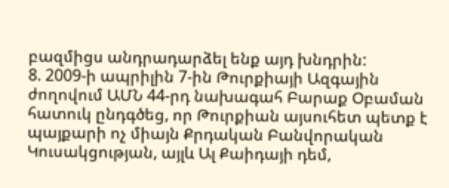բազմիցս անդրադարձել ենք այդ խնդրին:
8. 2009-ի ապրիլին 7-ին Թուրքիայի Ազգային ժողովում ԱՄՆ 44-րդ նախագահ Բարաք Օբաման հատուկ ընդգծեց, որ Թուրքիան այսուհետ պետք է պայքարի ոչ միայն Քրդական Բանվորական Կուսակցության, այլև Ալ Քաիդայի դեմ,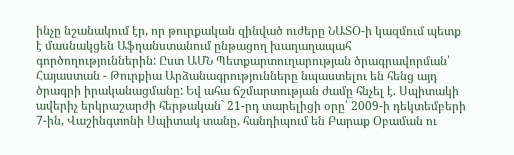ինչը նշանակում էր, որ թուրքական զինված ուժերը ՆԱՏՕ-ի կազմում պետք է մասնակցեն Աֆղանստանում ընթացող խաղաղապահ գործողություններին: Ըստ ԱՄՆ Պետքարտուղարության ծրագրավորման՝ Հայաստան - Թուրքիա Արձանագրությունները նպաստելու են հենց այդ ծրագրի իրականացմանը: Եվ ահա ճշմարտության ժամը հնչել է. Սպիտակի ավերիչ երկրաշարժի հերթական` 21-րդ տարելիցի օրը՝ 2009-ի դեկտեմբերի 7-ին, Վաշինգտոնի Սպիտակ տանը, հանդիպում են Բարաք Օբաման ու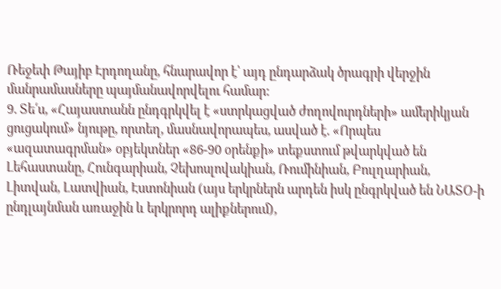Ռեջեփ Թայիբ Էրդողանը, հնարավոր է՝ այդ ընդարձակ ծրագրի վերջին մանրամասները պայմանավորվելու համար:
9. Տե՛ս, «Հայաստանն ընդգրկվել է «ստրկացված ժողովուրդների» ամերիկյան ցուցակում» նյութը, որտեղ, մասնավորապես, ասված է. «Որպես «ազատագրման» օբյեկտներ «86-90 օրենքի» տեքստում թվարկված են Լեհաստանը, Հունգարիան, Չեխոսլովակիան, Ռումինիան, Բուլղարիան, Լիտվան, Լատվիան, Էստոնիան (այս երկրներն արդեն իսկ ընգրկված են ՆԱՏՕ-ի ընդլայնման առաջին և երկրորդ ալիքներում),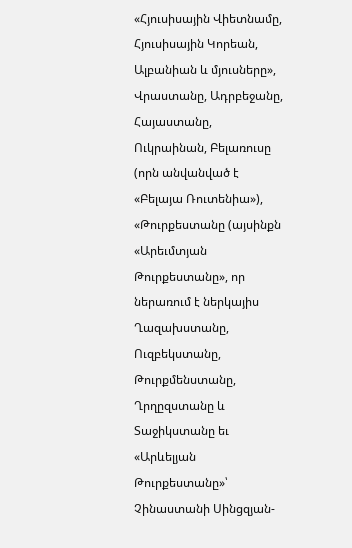«Հյուսիսային Վիետնամը, Հյուսիսային Կորեան, Ալբանիան և մյուսները», Վրաստանը, Ադրբեջանը, Հայաստանը, Ուկրաինան, Բելառուսը (որն անվանված է «Բելայա Ռուտենիա»), «Թուրքեստանը (այսինքն «Արեւմտյան Թուրքեստանը», որ ներառում է ներկայիս Ղազախստանը, Ուզբեկստանը, Թուրքմենստանը, Ղրղըզստանը և Տաջիկստանը եւ «Արևելյան Թուրքեստանը»՝ Չինաստանի Սինցզյան-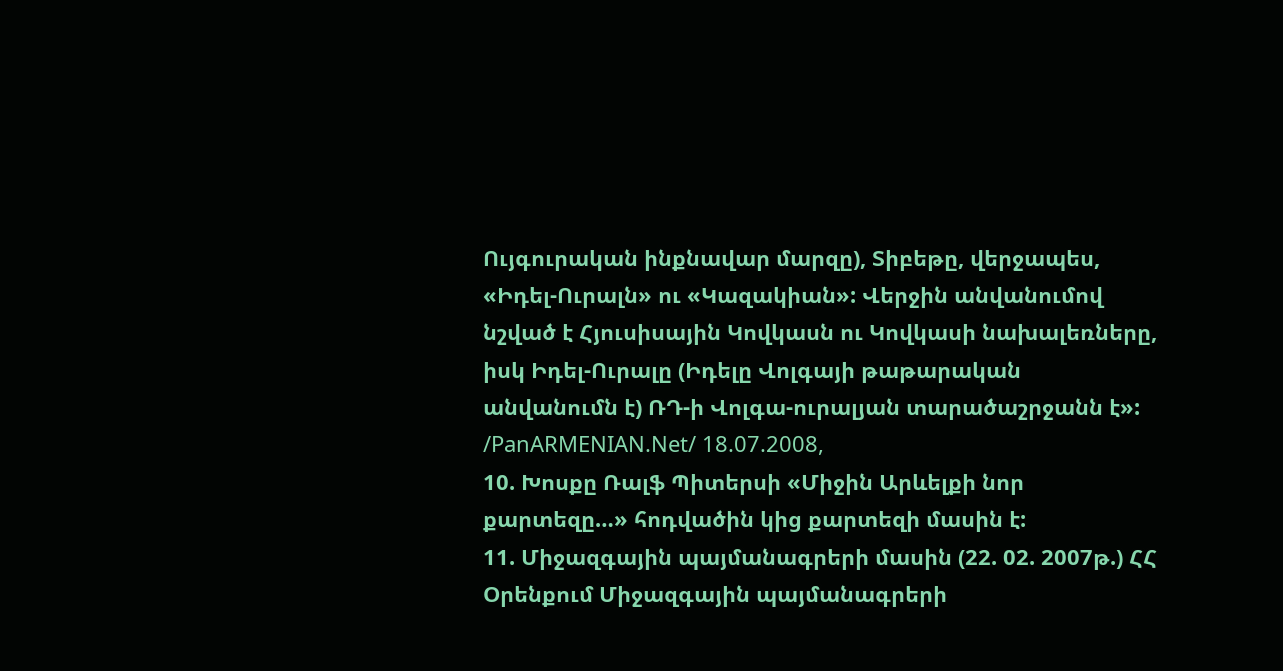Ույգուրական ինքնավար մարզը), Տիբեթը, վերջապես, «Իդել-Ուրալն» ու «Կազակիան»: Վերջին անվանումով նշված է Հյուսիսային Կովկասն ու Կովկասի նախալեռները, իսկ Իդել-Ուրալը (Իդելը Վոլգայի թաթարական անվանումն է) ՌԴ-ի Վոլգա-ուրալյան տարածաշրջանն է»: /PanARMENIAN.Net/ 18.07.2008,
10. Խոսքը Ռալֆ Պիտերսի «Միջին Արևելքի նոր քարտեզը…» հոդվածին կից քարտեզի մասին է:
11. Միջազգային պայմանագրերի մասին (22. 02. 2007թ.) ՀՀ Օրենքում Միջազգային պայմանագրերի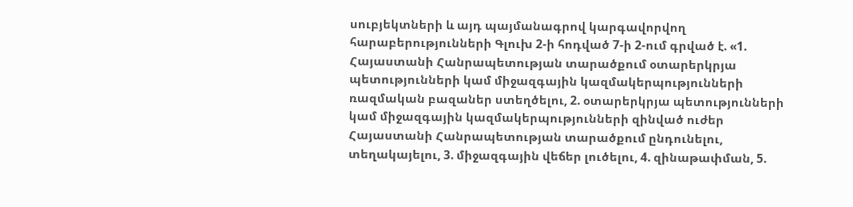սուբյեկտների և այդ պայմանագրով կարգավորվող հարաբերությունների Գլուխ 2-ի հոդված 7-ի 2-ում գրված է. «1. Հայաստանի Հանրապետության տարածքում օտարերկրյա պետությունների կամ միջազգային կազմակերպությունների ռազմական բազաներ ստեղծելու, 2. օտարերկրյա պետությունների կամ միջազգային կազմակերպությունների զինված ուժեր Հայաստանի Հանրապետության տարածքում ընդունելու, տեղակայելու, 3. միջազգային վեճեր լուծելու, 4. զինաթափման, 5.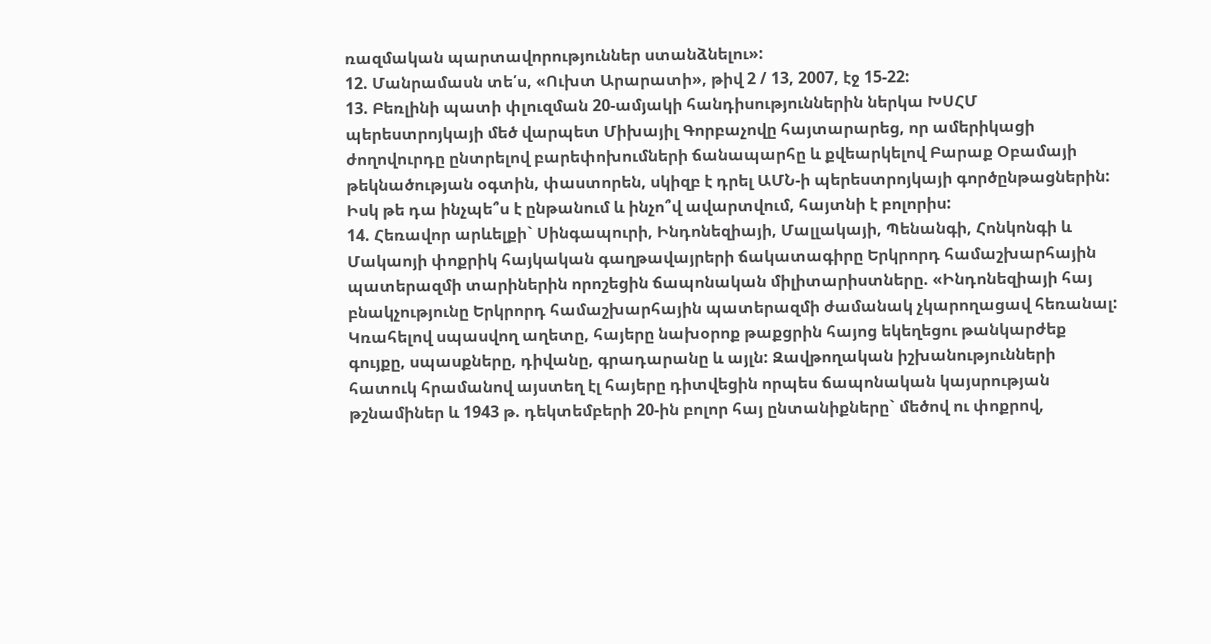ռազմական պարտավորություններ ստանձնելու»:
12. Մանրամասն տե՛ս, «Ուխտ Արարատի», թիվ 2 / 13, 2007, էջ 15-22:
13. Բեռլինի պատի փլուզման 20-ամյակի հանդիսություններին ներկա ԽՍՀՄ պերեստրոյկայի մեծ վարպետ Միխայիլ Գորբաչովը հայտարարեց, որ ամերիկացի ժողովուրդը ընտրելով բարեփոխումների ճանապարհը և քվեարկելով Բարաք Օբամայի թեկնածության օգտին, փաստորեն, սկիզբ է դրել ԱՄՆ-ի պերեստրոյկայի գործընթացներին: Իսկ թե դա ինչպե՞ս է ընթանում և ինչո՞վ ավարտվում, հայտնի է բոլորիս:
14. Հեռավոր արևելքի` Սինգապուրի, Ինդոնեզիայի, Մալլակայի, Պենանգի, Հոնկոնգի և Մակաոյի փոքրիկ հայկական գաղթավայրերի ճակատագիրը Երկրորդ համաշխարհային պատերազմի տարիներին որոշեցին ճապոնական միլիտարիստները. «Ինդոնեզիայի հայ բնակչությունը Երկրորդ համաշխարհային պատերազմի ժամանակ չկարողացավ հեռանալ: Կռահելով սպասվող աղետը, հայերը նախօրոք թաքցրին հայոց եկեղեցու թանկարժեք գույքը, սպասքները, դիվանը, գրադարանը և այլն: Զավթողական իշխանությունների հատուկ հրամանով այստեղ էլ հայերը դիտվեցին որպես ճապոնական կայսրության թշնամիներ և 1943 թ. դեկտեմբերի 20-ին բոլոր հայ ընտանիքները` մեծով ու փոքրով,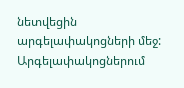նետվեցին արգելափակոցների մեջ: Արգելափակոցներում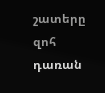շատերը զոհ դառան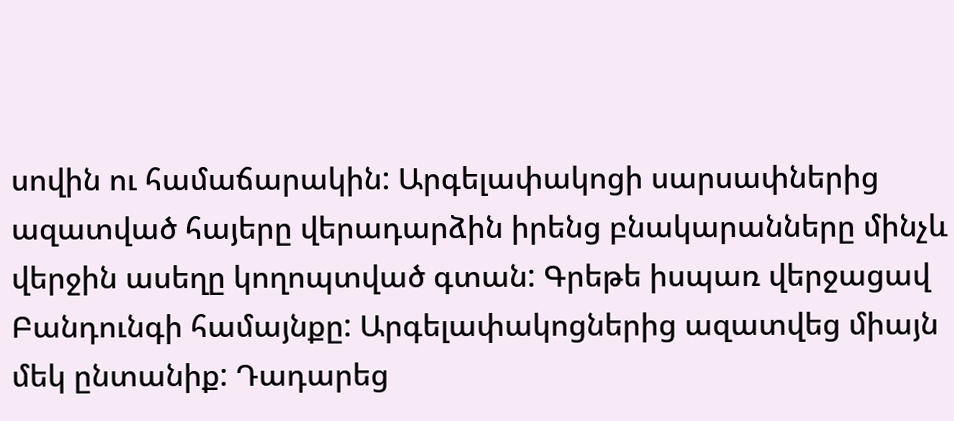սովին ու համաճարակին: Արգելափակոցի սարսափներից ազատված հայերը վերադարձին իրենց բնակարանները մինչև վերջին ասեղը կողոպտված գտան: Գրեթե իսպառ վերջացավ Բանդունգի համայնքը: Արգելափակոցներից ազատվեց միայն մեկ ընտանիք: Դադարեց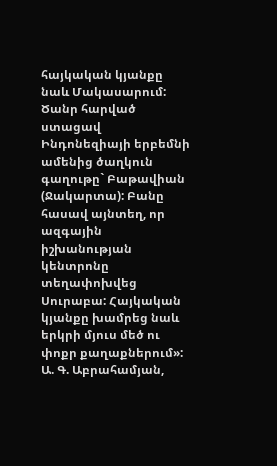հայկական կյանքը նաև Մակասարում: Ծանր հարված ստացավ Ինդոնեզիայի երբեմնի ամենից ծաղկուն գաղութը` Բաթավիան (Ջակարտա): Բանը հասավ այնտեղ, որ ազգային իշխանության կենտրոնը տեղափոխվեց Սուրաբա: Հայկական կյանքը խամրեց նաև երկրի մյուս մեծ ու փոքր քաղաքներում»: Ա. Գ. Աբրահամյան,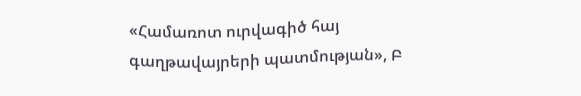«Համառոտ ուրվագիծ հայ գաղթավայրերի պատմության», Բ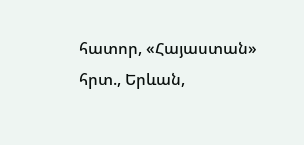հատոր, «Հայաստան» հրտ., Երևան,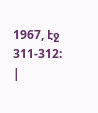1967, էջ 311-312:
|